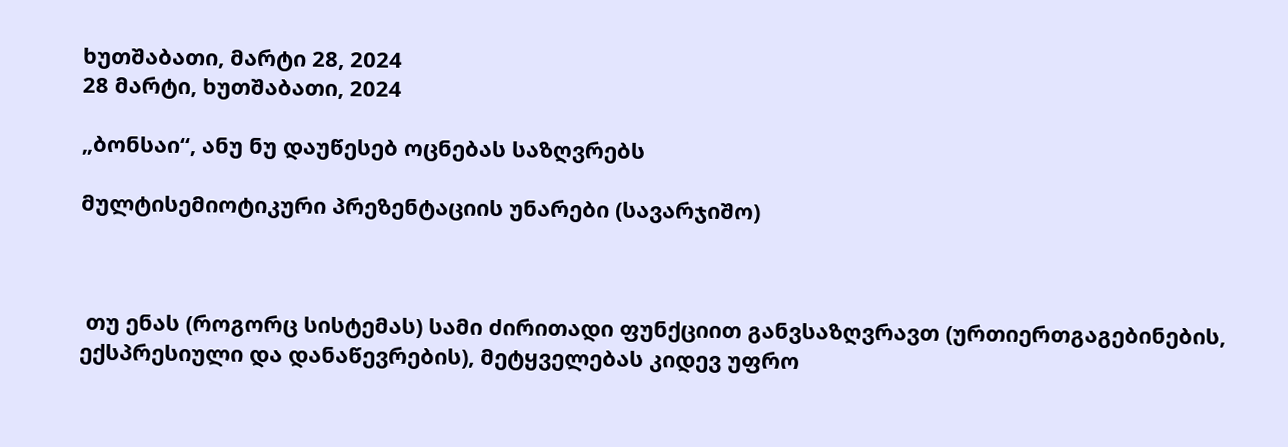ხუთშაბათი, მარტი 28, 2024
28 მარტი, ხუთშაბათი, 2024

„ბონსაი“, ანუ ნუ დაუწესებ ოცნებას საზღვრებს

მულტისემიოტიკური პრეზენტაციის უნარები (სავარჯიშო)



 თუ ენას (როგორც სისტემას) სამი ძირითადი ფუნქციით განვსაზღვრავთ (ურთიერთგაგებინების, ექსპრესიული და დანაწევრების), მეტყველებას კიდევ უფრო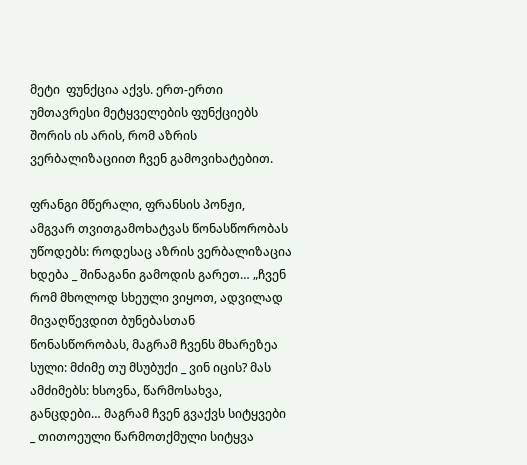მეტი  ფუნქცია აქვს. ერთ-ერთი უმთავრესი მეტყველების ფუნქციებს შორის ის არის, რომ აზრის ვერბალიზაციით ჩვენ გამოვიხატებით.

ფრანგი მწერალი, ფრანსის პონჟი, ამგვარ თვითგამოხატვას წონასწორობას უწოდებს: როდესაც აზრის ვერბალიზაცია ხდება _ შინაგანი გამოდის გარეთ… „ჩვენ რომ მხოლოდ სხეული ვიყოთ, ადვილად მივაღწევდით ბუნებასთან წონასწორობას, მაგრამ ჩვენს მხარეზეა სული: მძიმე თუ მსუბუქი _ ვინ იცის? მას ამძიმებს: ხსოვნა, წარმოსახვა, განცდები… მაგრამ ჩვენ გვაქვს სიტყვები _ თითოეული წარმოთქმული სიტყვა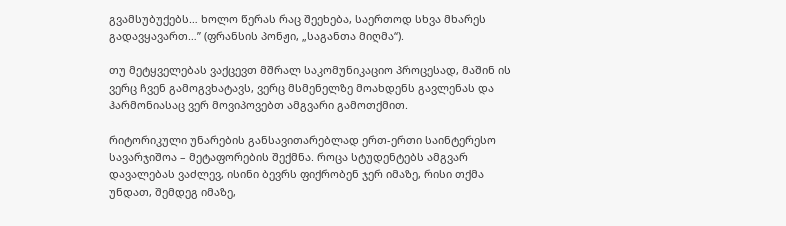გვამსუბუქებს… ხოლო წერას რაც შეეხება, საერთოდ სხვა მხარეს გადავყავართ…” (ფრანსის პონჟი, „საგანთა მიღმა“).

თუ მეტყველებას ვაქცევთ მშრალ საკომუნიკაციო პროცესად, მაშინ ის ვერც ჩვენ გამოგვხატავს, ვერც მსმენელზე მოახდენს გავლენას და ჰარმონიასაც ვერ მოვიპოვებთ ამგვარი გამოთქმით.

რიტორიკული უნარების განსავითარებლად ერთ-ერთი საინტერესო სავარჯიშოა – მეტაფორების შექმნა. როცა სტუდენტებს ამგვარ დავალებას ვაძლევ, ისინი ბევრს ფიქრობენ ჯერ იმაზე, რისი თქმა უნდათ, შემდეგ იმაზე,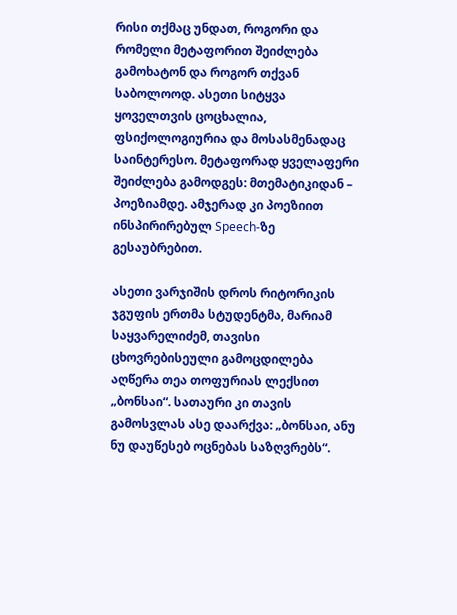რისი თქმაც უნდათ, როგორი და რომელი მეტაფორით შეიძლება გამოხატონ და როგორ თქვან საბოლოოდ. ასეთი სიტყვა ყოველთვის ცოცხალია, ფსიქოლოგიურია და მოსასმენადაც საინტერესო. მეტაფორად ყველაფერი შეიძლება გამოდგეს: მთემატიკიდან – პოეზიამდე. ამჯერად კი პოეზიით ინსპირირებულ Speech-ზე გესაუბრებით.

ასეთი ვარჯიშის დროს რიტორიკის ჯგუფის ერთმა სტუდენტმა, მარიამ საყვარელიძემ, თავისი ცხოვრებისეული გამოცდილება აღწერა თეა თოფურიას ლექსით „ბონსაი“. სათაური კი თავის გამოსვლას ასე დაარქვა: „ბონსაი, ანუ ნუ დაუწესებ ოცნებას საზღვრებს“.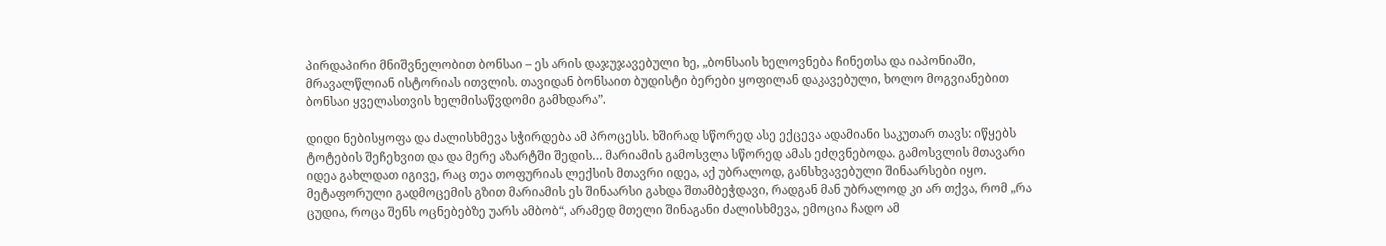პირდაპირი მნიშვნელობით ბონსაი – ეს არის დაჯუჯავებული ხე, „ბონსაის ხელოვნება ჩინეთსა და იაპონიაში, მრავალწლიან ისტორიას ითვლის. თავიდან ბონსაით ბუდისტი ბერები ყოფილან დაკავებული, ხოლო მოგვიანებით ბონსაი ყველასთვის ხელმისაწვდომი გამხდარა”.

დიდი ნებისყოფა და ძალისხმევა სჭირდება ამ პროცესს. ხშირად სწორედ ასე ექცევა ადამიანი საკუთარ თავს: იწყებს ტოტების შეჩეხვით და და მერე აზარტში შედის… მარიამის გამოსვლა სწორედ ამას ეძღვნებოდა. გამოსვლის მთავარი იდეა გახლდათ იგივე, რაც თეა თოფურიას ლექსის მთავრი იდეა, აქ უბრალოდ, განსხვავებული შინაარსები იყო. მეტაფორული გადმოცემის გზით მარიამის ეს შინაარსი გახდა შთამბეჭდავი, რადგან მან უბრალოდ კი არ თქვა, რომ „რა ცუდია, როცა შენს ოცნებებზე უარს ამბობ“, არამედ მთელი შინაგანი ძალისხმევა, ემოცია ჩადო ამ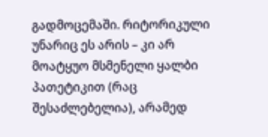გადმოცემაში. რიტორიკული უნარიც ეს არის – კი არ მოატყუო მსმენელი ყალბი პათეტიკით (რაც შესაძლებელია), არამედ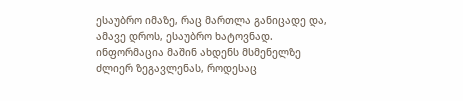ესაუბრო იმაზე, რაც მართლა განიცადე და, ამავე დროს, ესაუბრო ხატოვნად. ინფორმაცია მაშინ ახდენს მსმენელზე ძლიერ ზეგავლენას, როდესაც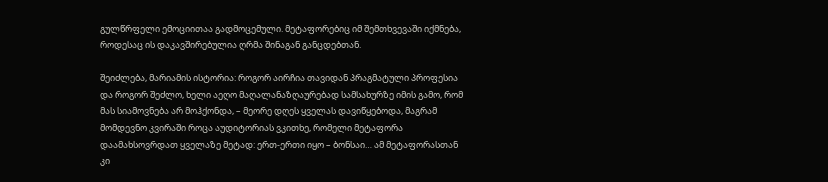გულწრფელი ემოციითაა გადმოცემული. მეტაფორებიც იმ შემთხვევაში იქმნება, როდესაც ის დაკავშირებულია ღრმა შინაგან განცდებთან.

შეიძლება, მარიამის ისტორია: როგორ აირჩია თავიდან პრაგმატული პროფესია და როგორ შეძლო, ხელი აეღო მაღალანაზღაურებად სამსახურზე იმის გამო, რომ მას სიამოვნება არ მოჰქონდა, – მეორე დღეს ყველას დავიწყებოდა, მაგრამ მომდევნო კვირაში როცა აუდიტორიას ვკითხე, რომელი მეტაფორა დაამახსოვრდათ ყველაზე მეტად: ერთ-ერთი იყო – ბონსაი… ამ მეტაფორასთან კი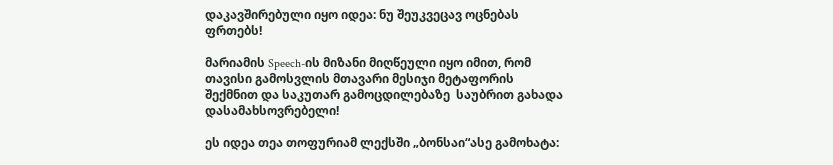დაკავშირებული იყო იდეა: ნუ შეუკვეცავ ოცნებას ფრთებს!

მარიამის Speech-ის მიზანი მიღწეული იყო იმით, რომ თავისი გამოსვლის მთავარი მესიჯი მეტაფორის შექმნით და საკუთარ გამოცდილებაზე  საუბრით გახადა დასამახსოვრებელი!

ეს იდეა თეა თოფურიამ ლექსში „ბონსაი“ასე გამოხატა: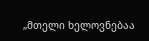„მთელი ხელოვნებაა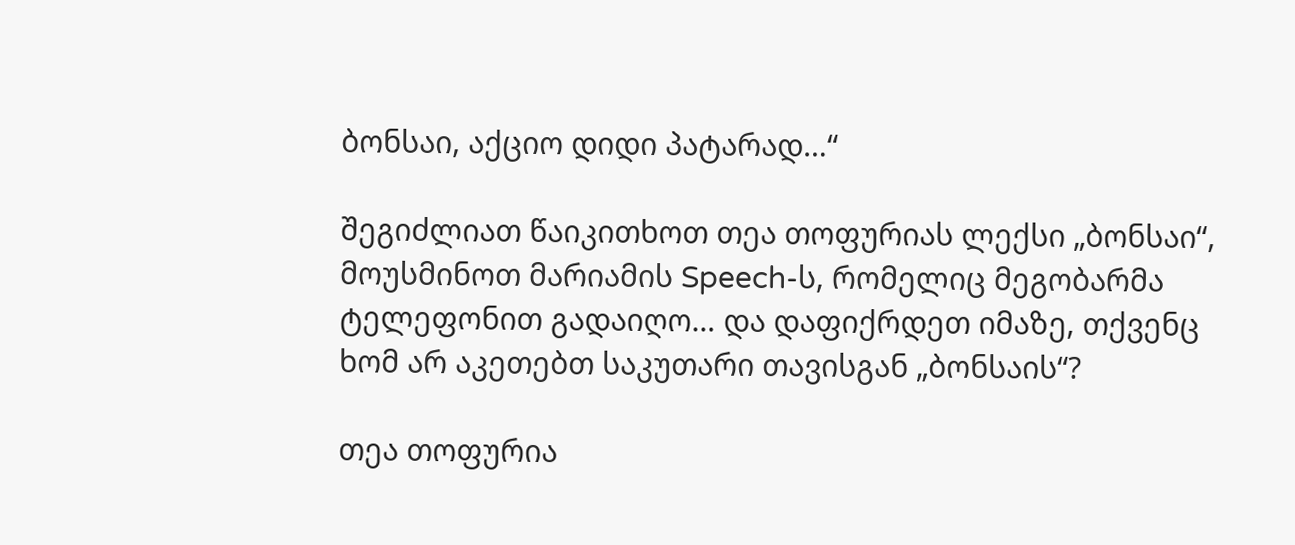ბონსაი, აქციო დიდი პატარად…“

შეგიძლიათ წაიკითხოთ თეა თოფურიას ლექსი „ბონსაი“, მოუსმინოთ მარიამის Speech-ს, რომელიც მეგობარმა ტელეფონით გადაიღო… და დაფიქრდეთ იმაზე, თქვენც ხომ არ აკეთებთ საკუთარი თავისგან „ბონსაის“?

თეა თოფურია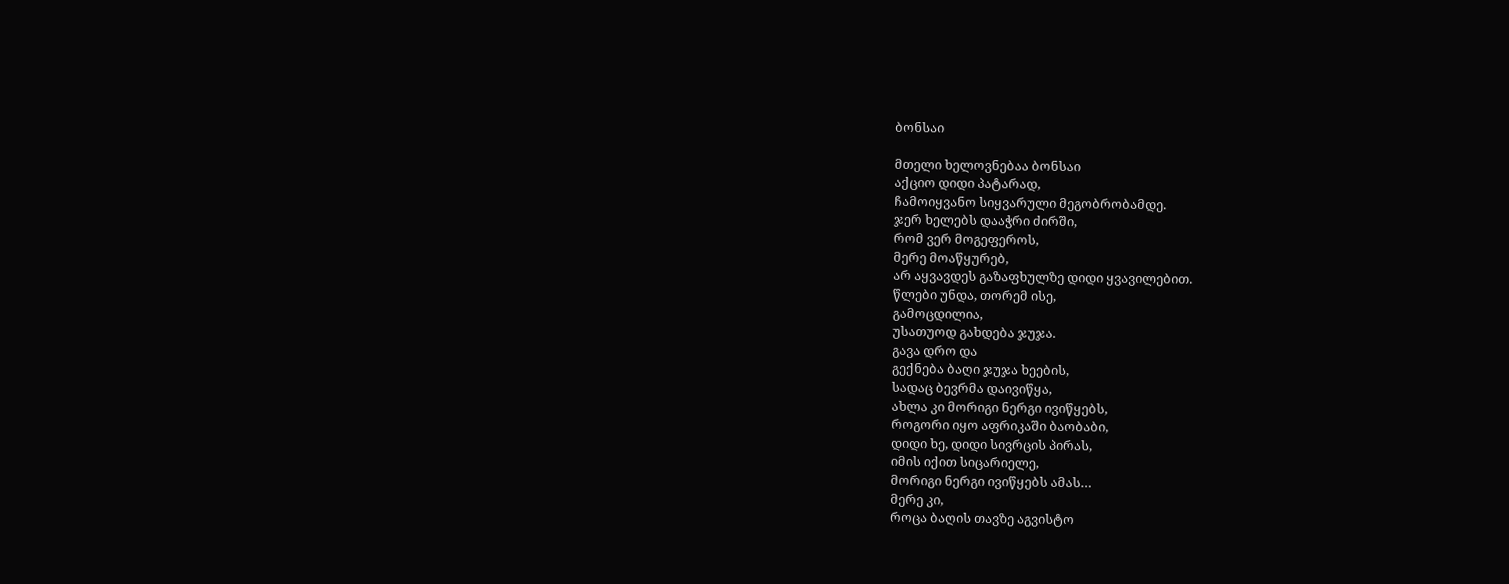ბონსაი

მთელი ხელოვნებაა ბონსაი
აქციო დიდი პატარად,
ჩამოიყვანო სიყვარული მეგობრობამდე.
ჯერ ხელებს დააჭრი ძირში,
რომ ვერ მოგეფეროს,
მერე მოაწყურებ,
არ აყვავდეს გაზაფხულზე დიდი ყვავილებით.
წლები უნდა, თორემ ისე,
გამოცდილია,
უსათუოდ გახდება ჯუჯა.
გავა დრო და
გექნება ბაღი ჯუჯა ხეების,
სადაც ბევრმა დაივიწყა,
ახლა კი მორიგი ნერგი ივიწყებს,
როგორი იყო აფრიკაში ბაობაბი,
დიდი ხე, დიდი სივრცის პირას,
იმის იქით სიცარიელე,
მორიგი ნერგი ივიწყებს ამას…
მერე კი,
როცა ბაღის თავზე აგვისტო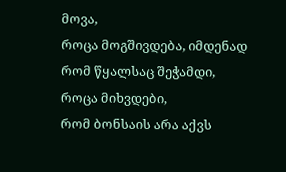მოვა,
როცა მოგშივდება, იმდენად
რომ წყალსაც შეჭამდი,
როცა მიხვდები,
რომ ბონსაის არა აქვს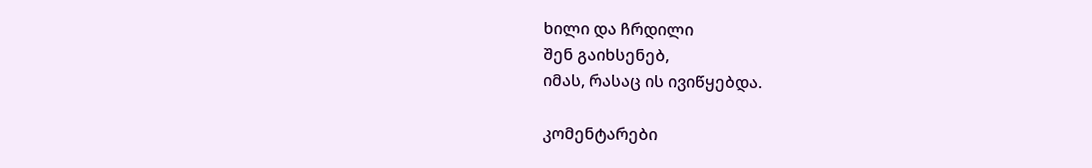ხილი და ჩრდილი
შენ გაიხსენებ,
იმას, რასაც ის ივიწყებდა.

კომენტარები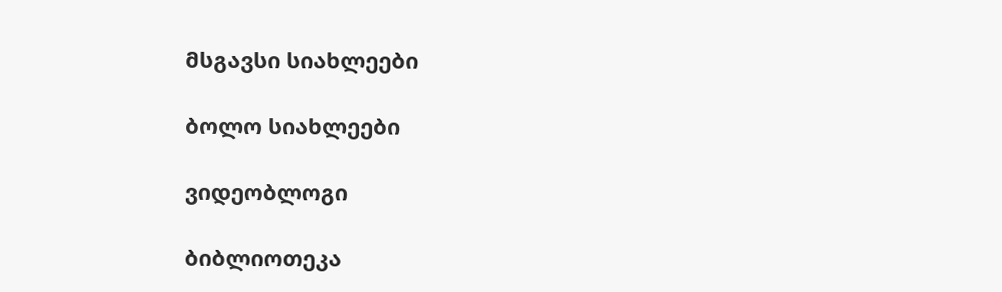მსგავსი სიახლეები

ბოლო სიახლეები

ვიდეობლოგი

ბიბლიოთეკა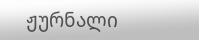ჟურნალი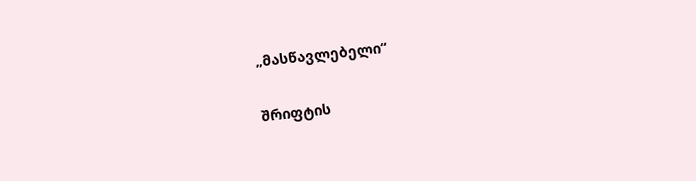„მასწავლებელი“

შრიფტის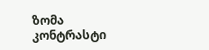ზომა
კონტრასტი